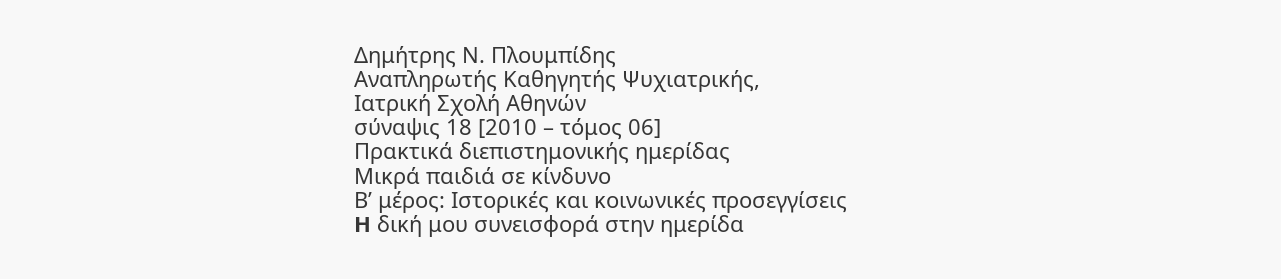Δημήτρης Ν. Πλουμπίδης
Αναπληρωτής Καθηγητής Ψυχιατρικής,
Ιατρική Σχολή Αθηνών
σύναψις 18 [2010 – τόμος 06]
Πρακτικά διεπιστημονικής ημερίδας
Μικρά παιδιά σε κίνδυνο
Β’ μέρος: Ιστορικές και κοινωνικές προσεγγίσεις
H δική μου συνεισφορά στην ημερίδα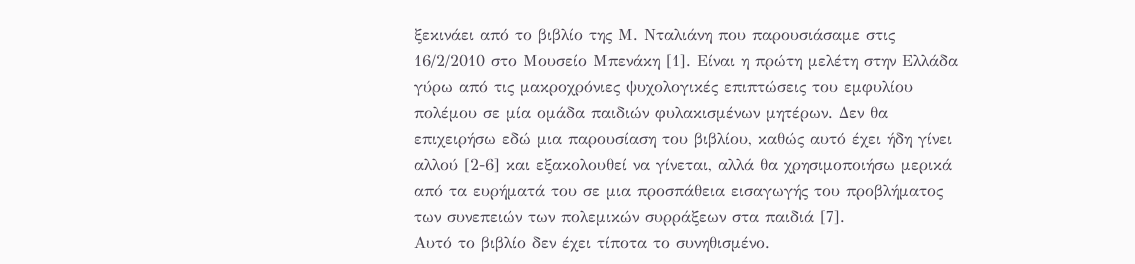ξεκινάει από το βιβλίο της Μ. Νταλιάνη που παρουσιάσαμε στις 16/2/2010 στο Μουσείο Μπενάκη [1]. Είναι η πρώτη μελέτη στην Ελλάδα γύρω από τις μακροχρόνιες ψυχολογικές επιπτώσεις του εμφυλίου πολέμου σε μία ομάδα παιδιών φυλακισμένων μητέρων. Δεν θα επιχειρήσω εδώ μια παρουσίαση του βιβλίου, καθώς αυτό έχει ήδη γίνει αλλού [2-6] και εξακολουθεί να γίνεται, αλλά θα χρησιμοποιήσω μερικά από τα ευρήματά του σε μια προσπάθεια εισαγωγής του προβλήματος των συνεπειών των πολεμικών συρράξεων στα παιδιά [7].
Αυτό το βιβλίο δεν έχει τίποτα το συνηθισμένο.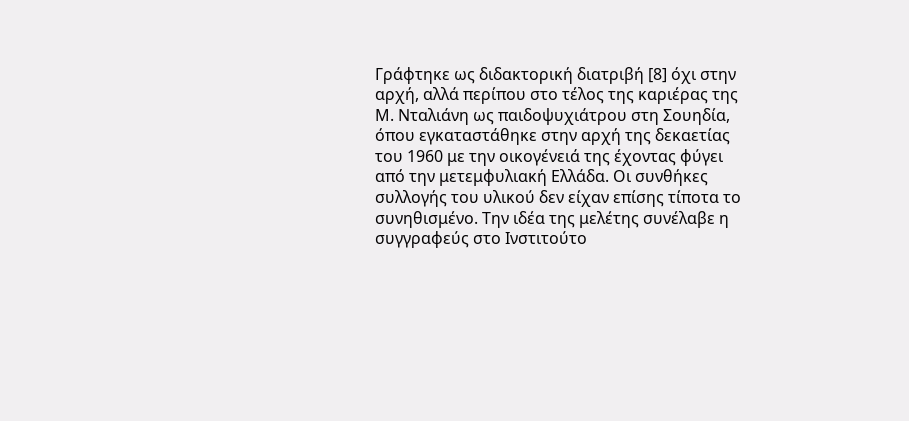Γράφτηκε ως διδακτορική διατριβή [8] όχι στην αρχή, αλλά περίπου στο τέλος της καριέρας της Μ. Νταλιάνη ως παιδοψυχιάτρου στη Σουηδία, όπου εγκαταστάθηκε στην αρχή της δεκαετίας του 1960 με την οικογένειά της έχοντας φύγει από την μετεμφυλιακή Ελλάδα. Οι συνθήκες συλλογής του υλικού δεν είχαν επίσης τίποτα το συνηθισμένο. Την ιδέα της μελέτης συνέλαβε η συγγραφεύς στο Ινστιτούτο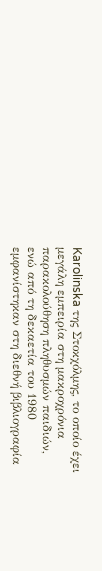Karolinska της Στοκχόλμης, το οποίο έχει μεγάλη εμπειρία στη μακροχρόνια παρακολούθηση πληθυσμών παιδιών, ενώ από τη δεκαετία του 1980 εμφανίστηκαν στη διεθνή βιβλιογραφία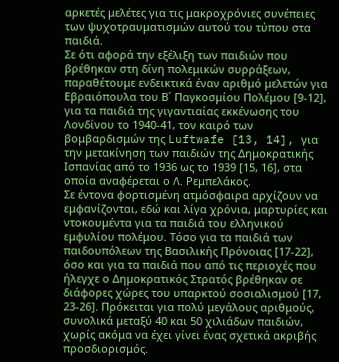αρκετές μελέτες για τις μακροχρόνιες συνέπειες των ψυχοτραυματισμών αυτού του τύπου στα παιδιά.
Σε ότι αφορά την εξέλιξη των παιδιών που βρέθηκαν στη δίνη πολεμικών συρράξεων, παραθέτουμε ενδεικτικά έναν αριθμό μελετών για Εβραιόπουλα του Β΄ Παγκοσμίου Πολέμου [9-12], για τα παιδιά της γιγαντιαίας εκκένωσης του Λονδίνου το 1940-41, τον καιρό των βομβαρδισμών της Luftwafe [13, 14], για την μετακίνηση των παιδιών της Δημοκρατικής Ισπανίας από το 1936 ως το 1939 [15, 16], στα οποία αναφέρεται ο Λ. Ρεμπελάκος.
Σε έντονα φορτισμένη ατμόσφαιρα αρχίζουν να εμφανίζονται, εδώ και λίγα χρόνια, μαρτυρίες και ντοκουμέντα για τα παιδιά του ελληνικού εμφυλίου πολέμου. Τόσο για τα παιδιά των παιδουπόλεων της Βασιλικής Πρόνοιας [17-22], όσο και για τα παιδιά που από τις περιοχές που ήλεγχε ο Δημοκρατικός Στρατός βρέθηκαν σε διάφορες χώρες του υπαρκτού σοσιαλισμού [17, 23-26]. Πρόκειται για πολύ μεγάλους αριθμούς, συνολικά μεταξύ 40 και 50 χιλιάδων παιδιών, χωρίς ακόμα να έχει γίνει ένας σχετικά ακριβής προσδιορισμός.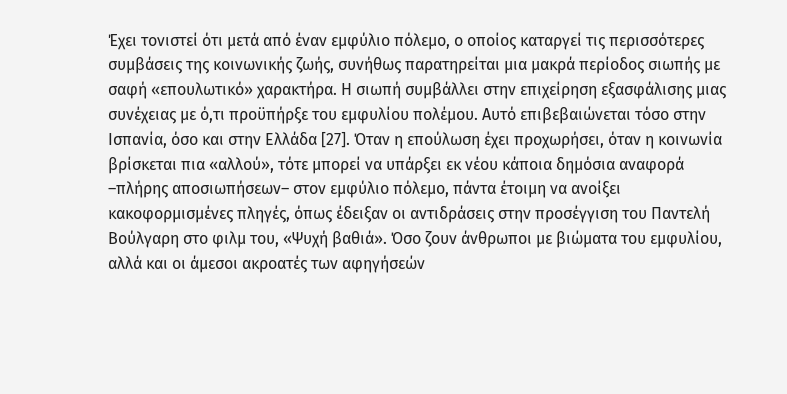Έχει τονιστεί ότι μετά από έναν εμφύλιο πόλεμο, ο οποίος καταργεί τις περισσότερες συμβάσεις της κοινωνικής ζωής, συνήθως παρατηρείται μια μακρά περίοδος σιωπής με σαφή «επουλωτικό» χαρακτήρα. Η σιωπή συμβάλλει στην επιχείρηση εξασφάλισης μιας συνέχειας με ό,τι προϋπήρξε του εμφυλίου πολέμου. Αυτό επιβεβαιώνεται τόσο στην Ισπανία, όσο και στην Ελλάδα [27]. Όταν η επούλωση έχει προχωρήσει, όταν η κοινωνία βρίσκεται πια «αλλού», τότε μπορεί να υπάρξει εκ νέου κάποια δημόσια αναφορά –πλήρης αποσιωπήσεων– στον εμφύλιο πόλεμο, πάντα έτοιμη να ανοίξει κακοφορμισμένες πληγές, όπως έδειξαν οι αντιδράσεις στην προσέγγιση του Παντελή Βούλγαρη στο φιλμ του, «Ψυχή βαθιά». Όσο ζουν άνθρωποι με βιώματα του εμφυλίου, αλλά και οι άμεσοι ακροατές των αφηγήσεών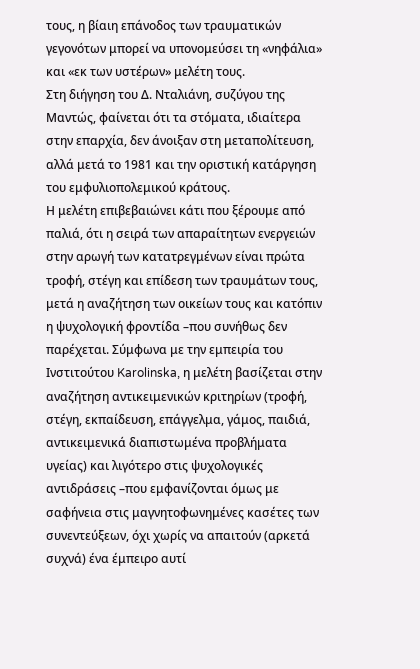τους, η βίαιη επάνοδος των τραυματικών γεγονότων μπορεί να υπονομεύσει τη «νηφάλια» και «εκ των υστέρων» μελέτη τους.
Στη διήγηση του Δ. Νταλιάνη, συζύγου της Μαντώς, φαίνεται ότι τα στόματα, ιδιαίτερα στην επαρχία, δεν άνοιξαν στη μεταπολίτευση, αλλά μετά το 1981 και την οριστική κατάργηση του εμφυλιοπολεμικού κράτους.
Η μελέτη επιβεβαιώνει κάτι που ξέρουμε από παλιά, ότι η σειρά των απαραίτητων ενεργειών στην αρωγή των κατατρεγμένων είναι πρώτα τροφή, στέγη και επίδεση των τραυμάτων τους, μετά η αναζήτηση των οικείων τους και κατόπιν η ψυχολογική φροντίδα –που συνήθως δεν παρέχεται. Σύμφωνα με την εμπειρία του Ινστιτούτου Karolinska, η μελέτη βασίζεται στην αναζήτηση αντικειμενικών κριτηρίων (τροφή, στέγη, εκπαίδευση, επάγγελμα, γάμος, παιδιά, αντικειμενικά διαπιστωμένα προβλήματα υγείας) και λιγότερο στις ψυχολογικές αντιδράσεις –που εμφανίζονται όμως με σαφήνεια στις μαγνητοφωνημένες κασέτες των συνεντεύξεων, όχι χωρίς να απαιτούν (αρκετά συχνά) ένα έμπειρο αυτί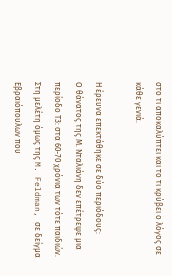στο τι αποκαλύπτει και το τι κρύβει ο λόγος σε κάθε γενιά.

Η έρευνα επεκτάθηκε σε δύο περιόδους:
Ο θάνατος της Μ. Νταλιάνη δεν επέτρεψε μια περίοδο Τ3: στα 60-70 χρόνια των τότε παιδιών. Στη μελέτη όμως της M. Feldman, σε δείγμα Εβραιόπουλων που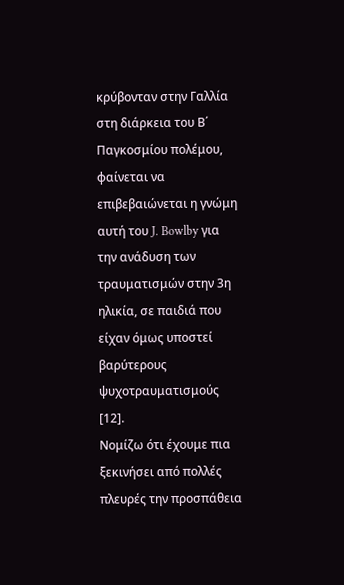κρύβονταν στην Γαλλία στη διάρκεια του Β΄ Παγκοσμίου πολέμου, φαίνεται να επιβεβαιώνεται η γνώμη αυτή του J. Bowlby για την ανάδυση των τραυματισμών στην 3η ηλικία, σε παιδιά που είχαν όμως υποστεί βαρύτερους ψυχοτραυματισμούς [12].
Νομίζω ότι έχουμε πια ξεκινήσει από πολλές πλευρές την προσπάθεια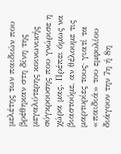μελέτης των παιδιών που βρέθηκαν στη δίνη της μεγαλύτερης κοινωνικής σύγκρουσης που γνώρισε η χώρα μας. Πρέπει όμως να βιαστούμε, αν θέλουμε τις μαρτυρίες τους· γιατί τα «παιδιά» του εμφυλίου διάγουν την 7η ή 8η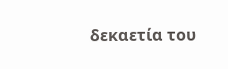δεκαετία του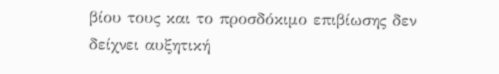βίου τους και το προσδόκιμο επιβίωσης δεν δείχνει αυξητική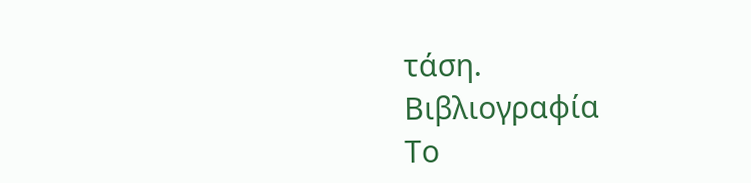τάση.
Βιβλιογραφία
Το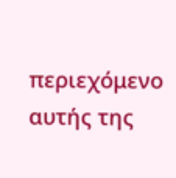περιεχόμενο αυτής της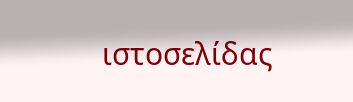ιστοσελίδας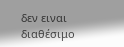δεν ειναι διαθέσιμο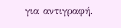για αντιγραφή.